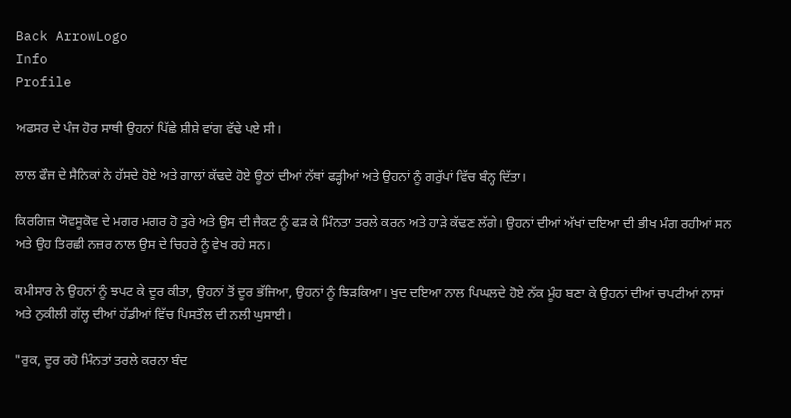Back ArrowLogo
Info
Profile

ਅਫਸਰ ਦੇ ਪੰਜ ਹੋਰ ਸਾਥੀ ਉਹਨਾਂ ਪਿੱਛੇ ਸ਼ੀਸ਼ੇ ਵਾਂਗ ਵੱਢੇ ਪਏ ਸੀ।

ਲਾਲ ਫੌਜ ਦੇ ਸੈਨਿਕਾਂ ਨੇ ਹੱਸਦੇ ਹੋਏ ਅਤੇ ਗਾਲਾਂ ਕੱਢਦੇ ਹੋਏ ਊਠਾਂ ਦੀਆਂ ਨੱਥਾਂ ਫੜ੍ਹੀਆਂ ਅਤੇ ਉਹਨਾਂ ਨੂੰ ਗਰੁੱਪਾਂ ਵਿੱਚ ਬੰਨ੍ਹ ਦਿੱਤਾ।

ਕਿਰਗਿਜ਼ ਯੋਵਸੂਕੋਵ ਦੇ ਮਗਰ ਮਗਰ ਹੋ ਤੁਰੇ ਅਤੇ ਉਸ ਦੀ ਜੈਕਟ ਨੂੰ ਫੜ ਕੇ ਮਿੰਨਤਾ ਤਰਲੇ ਕਰਨ ਅਤੇ ਹਾੜੇ ਕੱਢਣ ਲੱਗੇ। ਉਹਨਾਂ ਦੀਆਂ ਅੱਖਾਂ ਦਇਆ ਦੀ ਭੀਖ ਮੰਗ ਰਹੀਆਂ ਸਨ ਅਤੇ ਉਹ ਤਿਰਛੀ ਨਜ਼ਰ ਨਾਲ ਉਸ ਦੇ ਚਿਹਰੇ ਨੂੰ ਵੇਖ ਰਹੇ ਸਨ।

ਕਮੀਸਾਰ ਨੇ ਉਹਨਾਂ ਨੂੰ ਝਪਟ ਕੇ ਦੂਰ ਕੀਤਾ, ਉਹਨਾਂ ਤੋਂ ਦੂਰ ਭੱਜਿਆ, ਉਹਨਾਂ ਨੂੰ ਝਿੜਕਿਆ। ਖੁਦ ਦਇਆ ਨਾਲ ਪਿਘਲਦੇ ਹੋਏ ਨੱਕ ਮੂੰਹ ਬਣਾ ਕੇ ਉਹਨਾਂ ਦੀਆਂ ਚਪਟੀਆਂ ਨਾਸਾਂ ਅਤੇ ਨੁਕੀਲੀ ਗੱਲ੍ਹ ਦੀਆਂ ਹੱਡੀਆਂ ਵਿੱਚ ਪਿਸਤੌਲ ਦੀ ਨਲੀ ਘੁਸਾਈ।

"ਰੁਕ, ਦੂਰ ਰਹੋ ਮਿੰਨਤਾਂ ਤਰਲੇ ਕਰਨਾ ਬੰਦ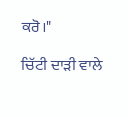ਕਰੋ।"

ਚਿੱਟੀ ਦਾੜੀ ਵਾਲੇ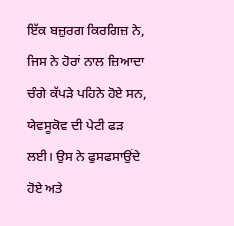ਇੱਕ ਬਜ਼ੁਰਗ ਕਿਰਗਿਜ਼ ਨੇ, ਜਿਸ ਨੇ ਹੋਰਾਂ ਨਾਲ ਜ਼ਿਆਦਾ ਚੰਗੇ ਕੱਪੜੇ ਪਹਿਨੇ ਹੋਏ ਸਨ, ਯੇਵਸੂਕੋਵ ਦੀ ਪੇਟੀ ਫੜ ਲਈ। ਉਸ ਨੇ ਫੁਸਫਸਾਉਂਦੇ ਹੋਏ ਅਤੇ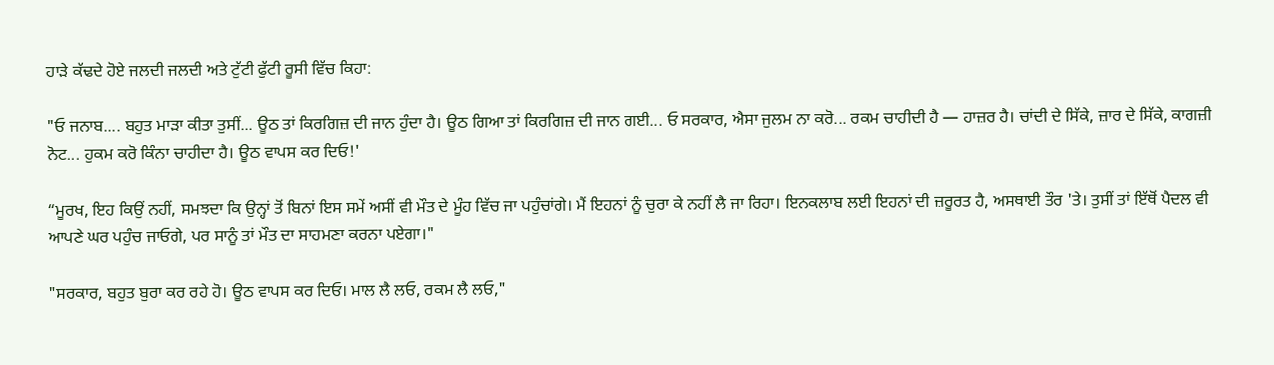ਹਾੜੇ ਕੱਢਦੇ ਹੋਏ ਜਲਦੀ ਜਲਦੀ ਅਤੇ ਟੁੱਟੀ ਫੁੱਟੀ ਰੂਸੀ ਵਿੱਚ ਕਿਹਾ:

"ਓ ਜਨਾਬ.... ਬਹੁਤ ਮਾੜਾ ਕੀਤਾ ਤੁਸੀਂ... ਊਠ ਤਾਂ ਕਿਰਗਿਜ਼ ਦੀ ਜਾਨ ਹੁੰਦਾ ਹੈ। ਊਠ ਗਿਆ ਤਾਂ ਕਿਰਗਿਜ਼ ਦੀ ਜਾਨ ਗਈ... ਓ ਸਰਕਾਰ, ਐਸਾ ਜੁਲਮ ਨਾ ਕਰੋ... ਰਕਮ ਚਾਹੀਦੀ ਹੈ — ਹਾਜ਼ਰ ਹੈ। ਚਾਂਦੀ ਦੇ ਸਿੱਕੇ, ਜ਼ਾਰ ਦੇ ਸਿੱਕੇ, ਕਾਗਜ਼ੀ ਨੋਟ... ਹੁਕਮ ਕਰੋ ਕਿੰਨਾ ਚਾਹੀਦਾ ਹੈ। ਊਠ ਵਾਪਸ ਕਰ ਦਿਓ!'

“ਮੂਰਖ, ਇਹ ਕਿਉਂ ਨਹੀਂ, ਸਮਝਦਾ ਕਿ ਉਨ੍ਹਾਂ ਤੋਂ ਬਿਨਾਂ ਇਸ ਸਮੇਂ ਅਸੀਂ ਵੀ ਮੌਤ ਦੇ ਮੂੰਹ ਵਿੱਚ ਜਾ ਪਹੁੰਚਾਂਗੇ। ਮੈਂ ਇਹਨਾਂ ਨੂੰ ਚੁਰਾ ਕੇ ਨਹੀਂ ਲੈ ਜਾ ਰਿਹਾ। ਇਨਕਲਾਬ ਲਈ ਇਹਨਾਂ ਦੀ ਜ਼ਰੂਰਤ ਹੈ, ਅਸਥਾਈ ਤੌਰ 'ਤੇ। ਤੁਸੀਂ ਤਾਂ ਇੱਥੋਂ ਪੈਦਲ ਵੀ ਆਪਣੇ ਘਰ ਪਹੁੰਚ ਜਾਓਗੇ, ਪਰ ਸਾਨੂੰ ਤਾਂ ਮੌਤ ਦਾ ਸਾਹਮਣਾ ਕਰਨਾ ਪਏਗਾ।"

"ਸਰਕਾਰ, ਬਹੁਤ ਬੁਰਾ ਕਰ ਰਹੇ ਹੋ। ਊਠ ਵਾਪਸ ਕਰ ਦਿਓ। ਮਾਲ ਲੈ ਲਓ, ਰਕਮ ਲੈ ਲਓ,"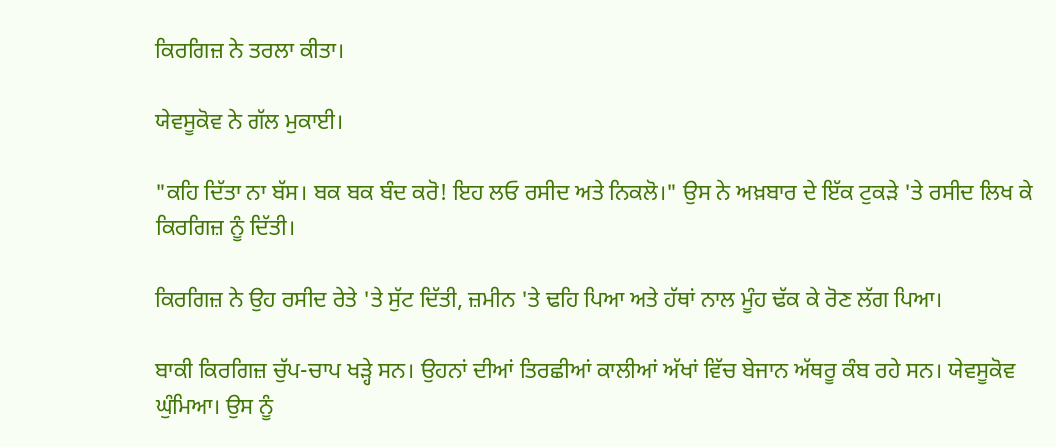ਕਿਰਗਿਜ਼ ਨੇ ਤਰਲਾ ਕੀਤਾ।

ਯੇਵਸੂਕੋਵ ਨੇ ਗੱਲ ਮੁਕਾਈ।

"ਕਹਿ ਦਿੱਤਾ ਨਾ ਬੱਸ। ਬਕ ਬਕ ਬੰਦ ਕਰੋ! ਇਹ ਲਓ ਰਸੀਦ ਅਤੇ ਨਿਕਲੋ।" ਉਸ ਨੇ ਅਖ਼ਬਾਰ ਦੇ ਇੱਕ ਟੁਕੜੇ 'ਤੇ ਰਸੀਦ ਲਿਖ ਕੇ ਕਿਰਗਿਜ਼ ਨੂੰ ਦਿੱਤੀ।

ਕਿਰਗਿਜ਼ ਨੇ ਉਹ ਰਸੀਦ ਰੇਤੇ 'ਤੇ ਸੁੱਟ ਦਿੱਤੀ, ਜ਼ਮੀਨ 'ਤੇ ਢਹਿ ਪਿਆ ਅਤੇ ਹੱਥਾਂ ਨਾਲ ਮੂੰਹ ਢੱਕ ਕੇ ਰੋਣ ਲੱਗ ਪਿਆ।

ਬਾਕੀ ਕਿਰਗਿਜ਼ ਚੁੱਪ-ਚਾਪ ਖੜ੍ਹੇ ਸਨ। ਉਹਨਾਂ ਦੀਆਂ ਤਿਰਛੀਆਂ ਕਾਲੀਆਂ ਅੱਖਾਂ ਵਿੱਚ ਬੇਜਾਨ ਅੱਥਰੂ ਕੰਬ ਰਹੇ ਸਨ। ਯੇਵਸੂਕੋਵ ਘੁੰਮਿਆ। ਉਸ ਨੂੰ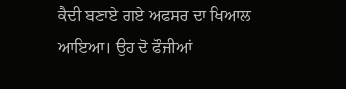ਕੈਦੀ ਬਣਾਏ ਗਏ ਅਫਸਰ ਦਾ ਖਿਆਲ ਆਇਆ। ਉਹ ਦੋ ਫੌਜੀਆਂ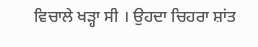ਵਿਚਾਲੇ ਖੜ੍ਹਾ ਸੀ । ਉਹਦਾ ਚਿਹਰਾ ਸ਼ਾਂਤ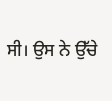ਸੀ। ਉਸ ਨੇ ਉੱਚੇ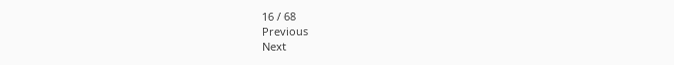16 / 68
Previous
Next